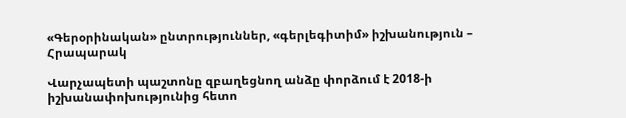«Գերօրինական» ընտրություններ, «գերլեգիտիմ» իշխանություն – Հրապարակ

Վարչապետի պաշտոնը զբաղեցնող անձը փորձում է 2018-ի իշխանափոխությունից հետո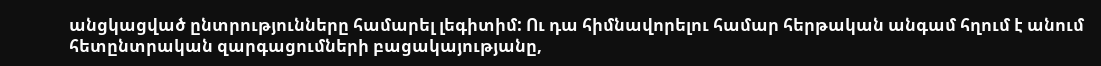անցկացված ընտրությունները համարել լեգիտիմ: Ու դա հիմնավորելու համար հերթական անգամ հղում է անում հետընտրական զարգացումների բացակայությանը,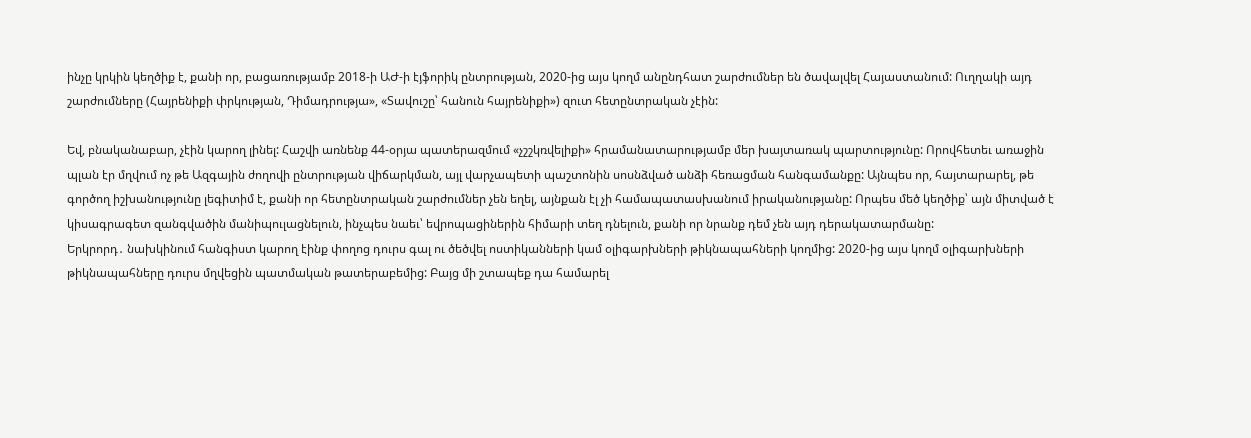ինչը կրկին կեղծիք է, քանի որ, բացառությամբ 2018-ի ԱԺ-ի էյֆորիկ ընտրության, 2020-ից այս կողմ անընդհատ շարժումներ են ծավալվել Հայաստանում: Ուղղակի այդ շարժումները (Հայրենիքի փրկության, Դիմադրությա», «Տավուշը՝ հանուն հայրենիքի») զուտ հետընտրական չէին:

Եվ, բնականաբար, չէին կարող լինել: Հաշվի առնենք 44-օրյա պատերազմում «չշշկռվելիքի» հրամանատարությամբ մեր խայտառակ պարտությունը: Որովհետեւ առաջին պլան էր մղվում ոչ թե Ազգային ժողովի ընտրության վիճարկման, այլ վարչապետի պաշտոնին սոսնձված անձի հեռացման հանգամանքը: Այնպես որ, հայտարարել, թե գործող իշխանությունը լեգիտիմ է, քանի որ հետընտրական շարժումներ չեն եղել, այնքան էլ չի համապատասխանում իրականությանը: Որպես մեծ կեղծիք՝ այն միտված է կիսագրագետ զանգվածին մանիպուլացնելուն, ինչպես նաեւ՝ եվրոպացիներին հիմարի տեղ դնելուն, քանի որ նրանք դեմ չեն այդ դերակատարմանը:
Երկրորդ․ նախկինում հանգիստ կարող էինք փողոց դուրս գալ ու ծեծվել ոստիկանների կամ օլիգարխների թիկնապահների կողմից: 2020-ից այս կողմ օլիգարխների թիկնապահները դուրս մղվեցին պատմական թատերաբեմից: Բայց մի շտապեք դա համարել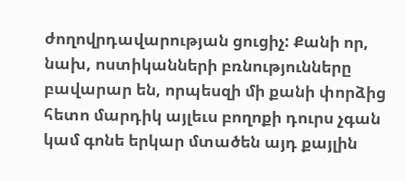ժողովրդավարության ցուցիչ: Քանի որ, նախ, ոստիկանների բռնությունները բավարար են, որպեսզի մի քանի փորձից հետո մարդիկ այլեւս բողոքի դուրս չգան կամ գոնե երկար մտածեն այդ քայլին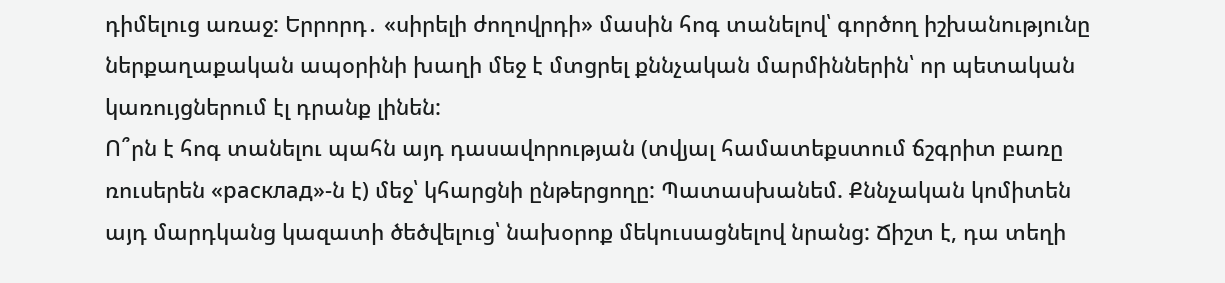դիմելուց առաջ: Երրորդ․ «սիրելի ժողովրդի» մասին հոգ տանելով՝ գործող իշխանությունը ներքաղաքական ապօրինի խաղի մեջ է մտցրել քննչական մարմիններին՝ որ պետական կառույցներում էլ դրանք լինեն:
Ո՞րն է հոգ տանելու պահն այդ դասավորության (տվյալ համատեքստում ճշգրիտ բառը ռուսերեն «расклад»-ն է) մեջ՝ կհարցնի ընթերցողը: Պատասխանեմ. Քննչական կոմիտեն այդ մարդկանց կազատի ծեծվելուց՝ նախօրոք մեկուսացնելով նրանց: Ճիշտ է, դա տեղի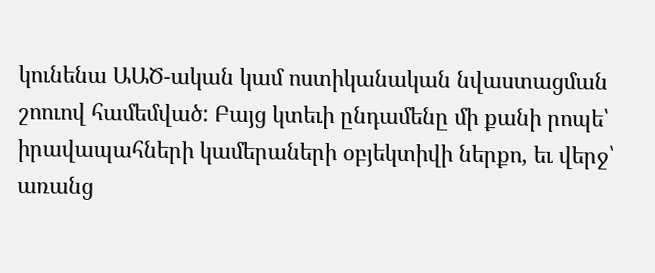կունենա ԱԱԾ-ական կամ ոստիկանական նվաստացման շոուով համեմված: Բայց կտեւի ընդամենը մի քանի րոպե՝ իրավապահների կամերաների օբյեկտիվի ներքո, եւ վերջ՝ առանց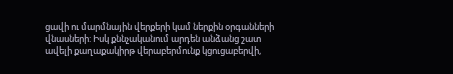ցավի ու մարմնային վերքերի կամ ներքին օրգանների վնասների: Իսկ քննչականում արդեն անձանց շատ ավելի քաղաքակիրթ վերաբերմունք կցուցաբերվի,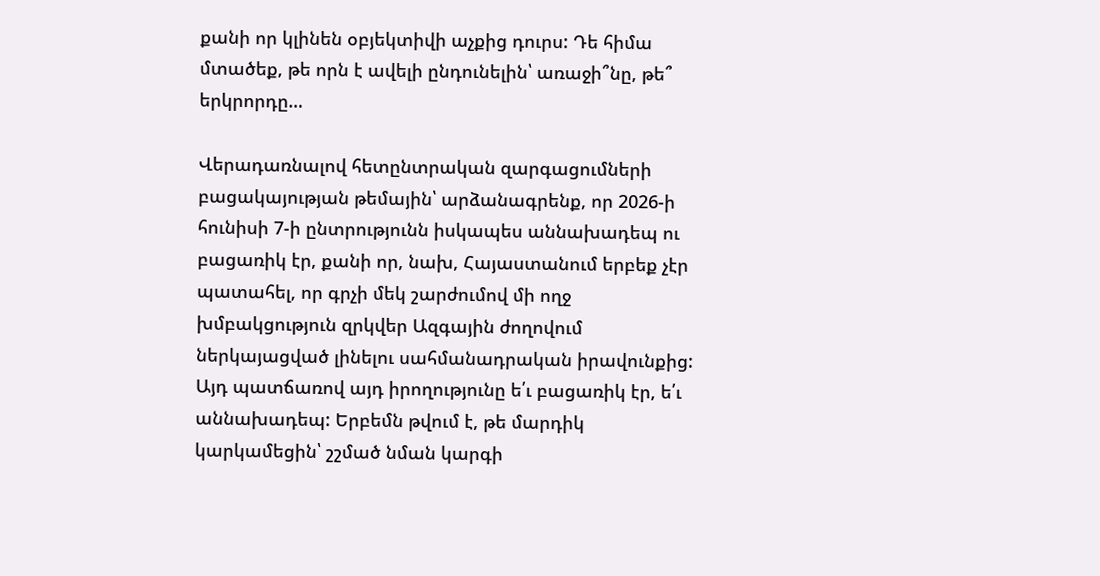քանի որ կլինեն օբյեկտիվի աչքից դուրս: Դե հիմա մտածեք, թե որն է ավելի ընդունելին՝ առաջի՞նը, թե՞ երկրորդը…

Վերադառնալով հետընտրական զարգացումների բացակայության թեմային՝ արձանագրենք, որ 2026-ի հունիսի 7-ի ընտրությունն իսկապես աննախադեպ ու բացառիկ էր, քանի որ, նախ, Հայաստանում երբեք չէր պատահել, որ գրչի մեկ շարժումով մի ողջ խմբակցություն զրկվեր Ազգային ժողովում ներկայացված լինելու սահմանադրական իրավունքից: Այդ պատճառով այդ իրողությունը ե՛ւ բացառիկ էր, ե՛ւ աննախադեպ: Երբեմն թվում է, թե մարդիկ կարկամեցին՝ շշմած նման կարգի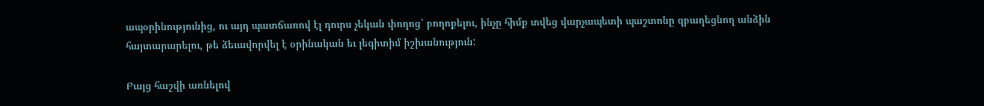ապօրինությունից, ու այդ պատճառով էլ դուրս չեկան փողոց՝ բողոքելու, ինչը հիմք տվեց վարչապետի պաշտոնը զբաղեցնող անձին հայտարարելու, թե ձեւավորվել է օրինական եւ լեգիտիմ իշխանություն:

Բայց հաշվի առնելով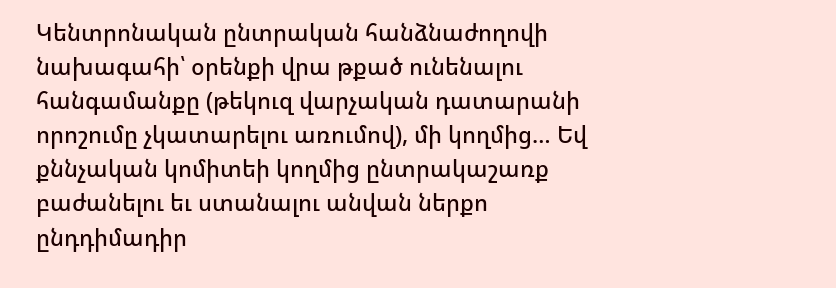Կենտրոնական ընտրական հանձնաժողովի նախագահի՝ օրենքի վրա թքած ունենալու հանգամանքը (թեկուզ վարչական դատարանի որոշումը չկատարելու առումով), մի կողմից… Եվ քննչական կոմիտեի կողմից ընտրակաշառք բաժանելու եւ ստանալու անվան ներքո ընդդիմադիր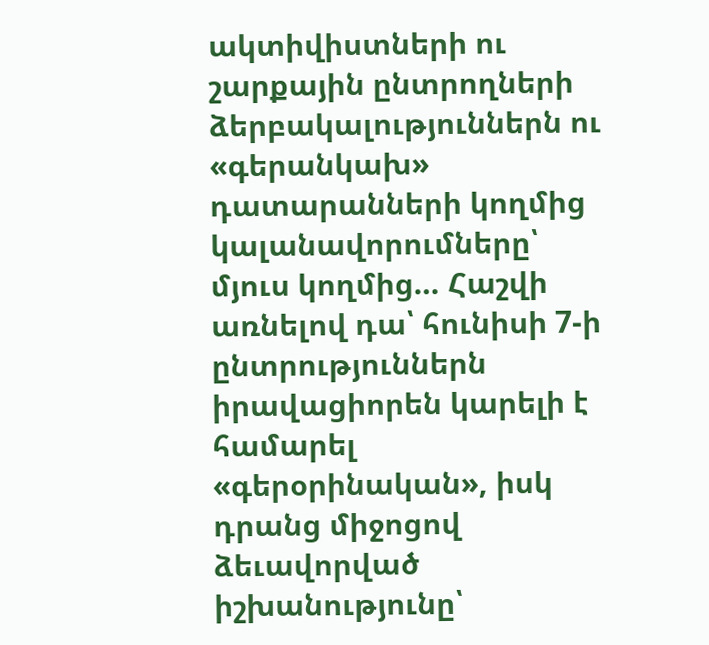ակտիվիստների ու շարքային ընտրողների ձերբակալություններն ու «գերանկախ» դատարանների կողմից կալանավորումները՝ մյուս կողմից… Հաշվի առնելով դա՝ հունիսի 7-ի ընտրություններն իրավացիորեն կարելի է համարել «գերօրինական», իսկ դրանց միջոցով ձեւավորված իշխանությունը՝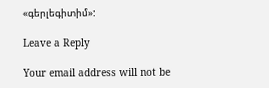«գերլեգիտիմ»:

Leave a Reply

Your email address will not be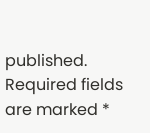published. Required fields are marked *